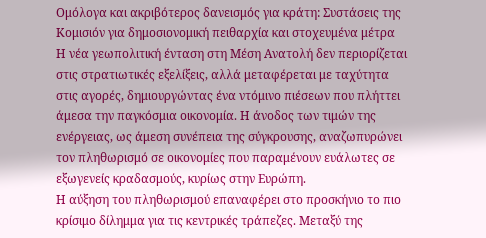Ομόλογα και ακριβότερος δανεισμός για κράτη: Συστάσεις της Κομισιόν για δημοσιονομική πειθαρχία και στοχευμένα μέτρα
Η νέα γεωπολιτική ένταση στη Μέση Ανατολή δεν περιορίζεται στις στρατιωτικές εξελίξεις, αλλά μεταφέρεται με ταχύτητα στις αγορές, δημιουργώντας ένα ντόμινο πιέσεων που πλήττει άμεσα την παγκόσμια οικονομία. Η άνοδος των τιμών της ενέργειας, ως άμεση συνέπεια της σύγκρουσης, αναζωπυρώνει τον πληθωρισμό σε οικονομίες που παραμένουν ευάλωτες σε εξωγενείς κραδασμούς, κυρίως στην Ευρώπη.
Η αύξηση του πληθωρισμού επαναφέρει στο προσκήνιο το πιο κρίσιμο δίλημμα για τις κεντρικές τράπεζες. Μεταξύ της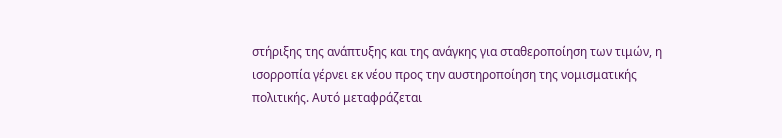στήριξης της ανάπτυξης και της ανάγκης για σταθεροποίηση των τιμών, η ισορροπία γέρνει εκ νέου προς την αυστηροποίηση της νομισματικής πολιτικής. Αυτό μεταφράζεται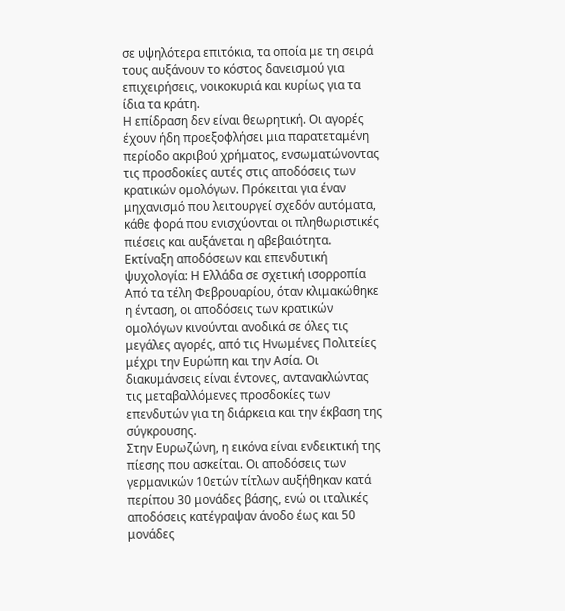σε υψηλότερα επιτόκια, τα οποία με τη σειρά τους αυξάνουν το κόστος δανεισμού για επιχειρήσεις, νοικοκυριά και κυρίως για τα ίδια τα κράτη.
Η επίδραση δεν είναι θεωρητική. Οι αγορές έχουν ήδη προεξοφλήσει μια παρατεταμένη περίοδο ακριβού χρήματος, ενσωματώνοντας τις προσδοκίες αυτές στις αποδόσεις των κρατικών ομολόγων. Πρόκειται για έναν μηχανισμό που λειτουργεί σχεδόν αυτόματα, κάθε φορά που ενισχύονται οι πληθωριστικές πιέσεις και αυξάνεται η αβεβαιότητα.
Εκτίναξη αποδόσεων και επενδυτική ψυχολογία: Η Ελλάδα σε σχετική ισορροπία
Από τα τέλη Φεβρουαρίου, όταν κλιμακώθηκε η ένταση, οι αποδόσεις των κρατικών ομολόγων κινούνται ανοδικά σε όλες τις μεγάλες αγορές, από τις Ηνωμένες Πολιτείες μέχρι την Ευρώπη και την Ασία. Οι διακυμάνσεις είναι έντονες, αντανακλώντας τις μεταβαλλόμενες προσδοκίες των επενδυτών για τη διάρκεια και την έκβαση της σύγκρουσης.
Στην Ευρωζώνη, η εικόνα είναι ενδεικτική της πίεσης που ασκείται. Οι αποδόσεις των γερμανικών 10ετών τίτλων αυξήθηκαν κατά περίπου 30 μονάδες βάσης, ενώ οι ιταλικές αποδόσεις κατέγραψαν άνοδο έως και 50 μονάδες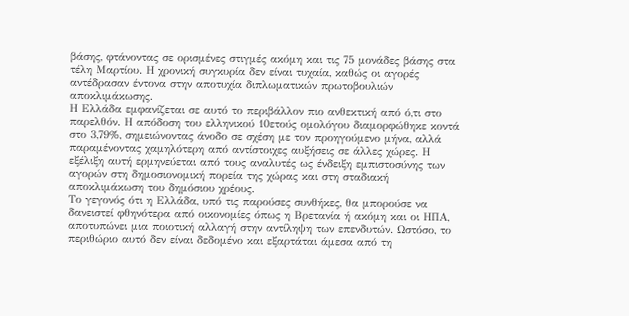βάσης, φτάνοντας σε ορισμένες στιγμές ακόμη και τις 75 μονάδες βάσης στα τέλη Μαρτίου. Η χρονική συγκυρία δεν είναι τυχαία, καθώς οι αγορές αντέδρασαν έντονα στην αποτυχία διπλωματικών πρωτοβουλιών αποκλιμάκωσης.
Η Ελλάδα εμφανίζεται σε αυτό το περιβάλλον πιο ανθεκτική από ό,τι στο παρελθόν. Η απόδοση του ελληνικού 10ετούς ομολόγου διαμορφώθηκε κοντά στο 3,79%, σημειώνοντας άνοδο σε σχέση με τον προηγούμενο μήνα, αλλά παραμένοντας χαμηλότερη από αντίστοιχες αυξήσεις σε άλλες χώρες. Η εξέλιξη αυτή ερμηνεύεται από τους αναλυτές ως ένδειξη εμπιστοσύνης των αγορών στη δημοσιονομική πορεία της χώρας και στη σταδιακή αποκλιμάκωση του δημόσιου χρέους.
Το γεγονός ότι η Ελλάδα, υπό τις παρούσες συνθήκες, θα μπορούσε να δανειστεί φθηνότερα από οικονομίες όπως η Βρετανία ή ακόμη και οι ΗΠΑ, αποτυπώνει μια ποιοτική αλλαγή στην αντίληψη των επενδυτών. Ωστόσο, το περιθώριο αυτό δεν είναι δεδομένο και εξαρτάται άμεσα από τη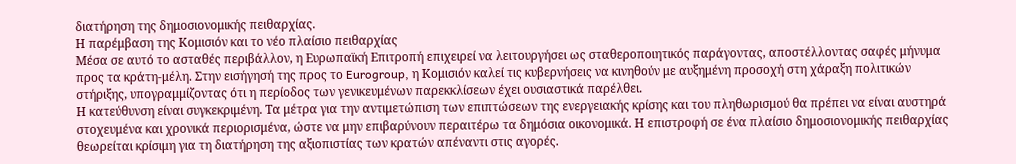διατήρηση της δημοσιονομικής πειθαρχίας.
Η παρέμβαση της Κομισιόν και το νέο πλαίσιο πειθαρχίας
Μέσα σε αυτό το ασταθές περιβάλλον, η Ευρωπαϊκή Επιτροπή επιχειρεί να λειτουργήσει ως σταθεροποιητικός παράγοντας, αποστέλλοντας σαφές μήνυμα προς τα κράτη-μέλη. Στην εισήγησή της προς το Eurogroup, η Κομισιόν καλεί τις κυβερνήσεις να κινηθούν με αυξημένη προσοχή στη χάραξη πολιτικών στήριξης, υπογραμμίζοντας ότι η περίοδος των γενικευμένων παρεκκλίσεων έχει ουσιαστικά παρέλθει.
Η κατεύθυνση είναι συγκεκριμένη. Τα μέτρα για την αντιμετώπιση των επιπτώσεων της ενεργειακής κρίσης και του πληθωρισμού θα πρέπει να είναι αυστηρά στοχευμένα και χρονικά περιορισμένα, ώστε να μην επιβαρύνουν περαιτέρω τα δημόσια οικονομικά. Η επιστροφή σε ένα πλαίσιο δημοσιονομικής πειθαρχίας θεωρείται κρίσιμη για τη διατήρηση της αξιοπιστίας των κρατών απέναντι στις αγορές.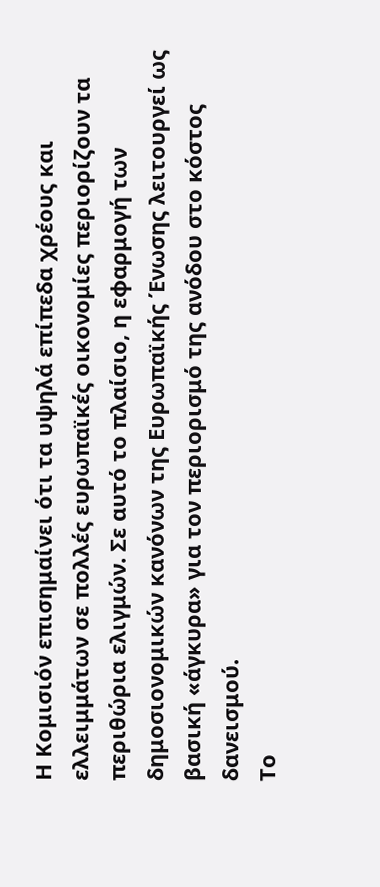Η Κομισιόν επισημαίνει ότι τα υψηλά επίπεδα χρέους και ελλειμμάτων σε πολλές ευρωπαϊκές οικονομίες περιορίζουν τα περιθώρια ελιγμών. Σε αυτό το πλαίσιο, η εφαρμογή των δημοσιονομικών κανόνων της Ευρωπαϊκής Ένωσης λειτουργεί ως βασική «άγκυρα» για τον περιορισμό της ανόδου στο κόστος δανεισμού.
Το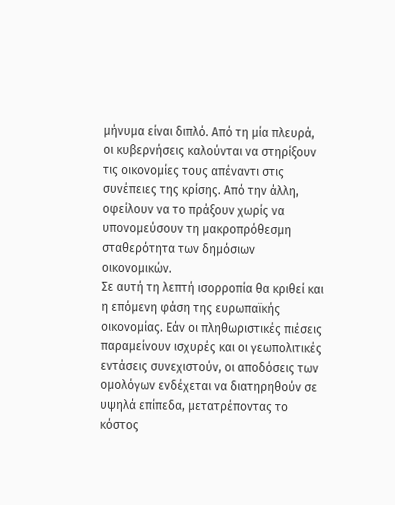μήνυμα είναι διπλό. Από τη μία πλευρά, οι κυβερνήσεις καλούνται να στηρίξουν τις οικονομίες τους απέναντι στις συνέπειες της κρίσης. Από την άλλη, οφείλουν να το πράξουν χωρίς να υπονομεύσουν τη μακροπρόθεσμη σταθερότητα των δημόσιων οικονομικών.
Σε αυτή τη λεπτή ισορροπία θα κριθεί και η επόμενη φάση της ευρωπαϊκής οικονομίας. Εάν οι πληθωριστικές πιέσεις παραμείνουν ισχυρές και οι γεωπολιτικές εντάσεις συνεχιστούν, οι αποδόσεις των ομολόγων ενδέχεται να διατηρηθούν σε υψηλά επίπεδα, μετατρέποντας το κόστος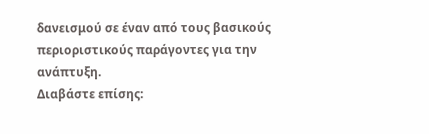δανεισμού σε έναν από τους βασικούς περιοριστικούς παράγοντες για την ανάπτυξη.
Διαβάστε επίσης: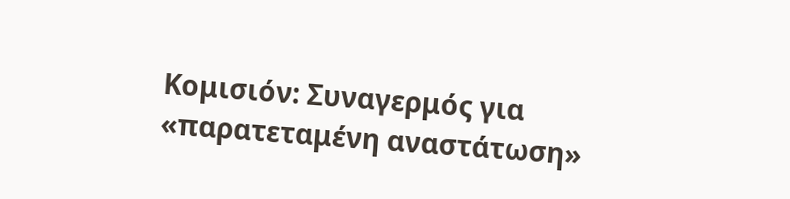Κομισιόν: Συναγερμός για «παρατεταμένη αναστάτωση»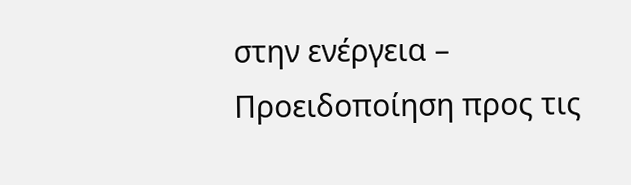στην ενέργεια – Προειδοποίηση προς τις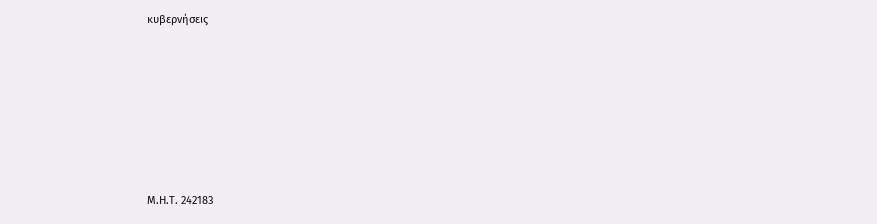κυβερνήσεις







Μ.Η.Τ. 242183